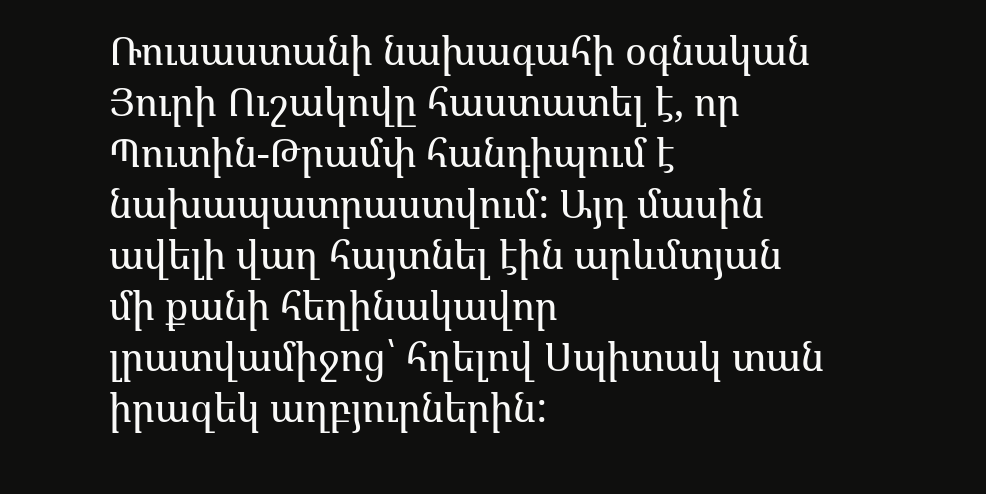Ռուսաստանի նախագահի օգնական Յուրի Ուշակովը հաստատել է, որ Պուտին-Թրամփ հանդիպում է նախապատրաստվում: Այդ մասին ավելի վաղ հայտնել էին արևմտյան մի քանի հեղինակավոր լրատվամիջոց՝ հղելով Սպիտակ տան իրազեկ աղբյուրներին: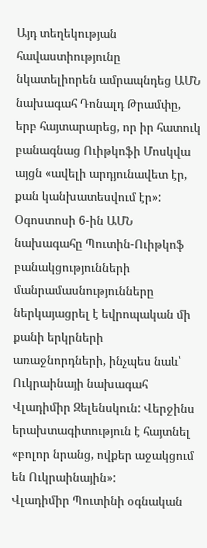Այդ տեղեկության հավաստիությունը նկատելիորեն ամրապնդեց ԱՄՆ նախագահ Դոնալդ Թրամփը, երբ հայտարարեց, որ իր հատուկ բանագնաց Ուիթկոֆի Մոսկվա այցն «ավելի արդյունավետ էր, քան կանխատեսվում էր»:
Օգոստոսի 6-ին ԱՄՆ նախագահը Պուտին-Ուիթկոֆ բանակցությունների մանրամասնությունները ներկայացրել է եվրոպական մի քանի երկրների առաջնորդների, ինչպես նաև՝ Ուկրաինայի նախագահ Վլադիմիր Զելենսկուն: Վերջինս երախտագիտություն է հայտնել «բոլոր նրանց, ովքեր աջակցում են Ուկրաինային»:
Վլադիմիր Պուտինի օգնական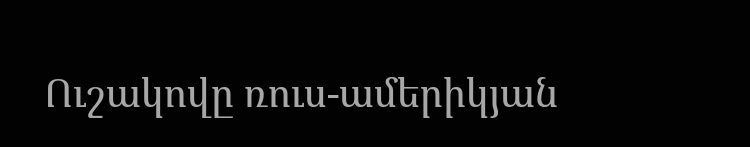Ուշակովը ռուս-ամերիկյան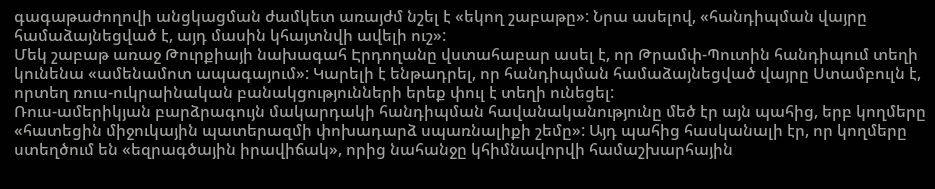գագաթաժողովի անցկացման ժամկետ առայժմ նշել է «եկող շաբաթը»: Նրա ասելով, «հանդիպման վայրը համաձայնեցված է, այդ մասին կհայտնվի ավելի ուշ»:
Մեկ շաբաթ առաջ Թուրքիայի նախագահ Էրդողանը վստահաբար ասել է, որ Թրամփ-Պուտին հանդիպում տեղի կունենա «ամենամոտ ապագայում»: Կարելի է ենթադրել, որ հանդիպման համաձայնեցված վայրը Ստամբուլն է, որտեղ ռուս-ուկրաինական բանակցությունների երեք փուլ է տեղի ունեցել:
Ռուս-ամերիկյան բարձրագույն մակարդակի հանդիպման հավանականությունը մեծ էր այն պահից, երբ կողմերը «հատեցին միջուկային պատերազմի փոխադարձ սպառնալիքի շեմը»: Այդ պահից հասկանալի էր, որ կողմերը ստեղծում են «եզրագծային իրավիճակ», որից նահանջը կհիմնավորվի համաշխարհային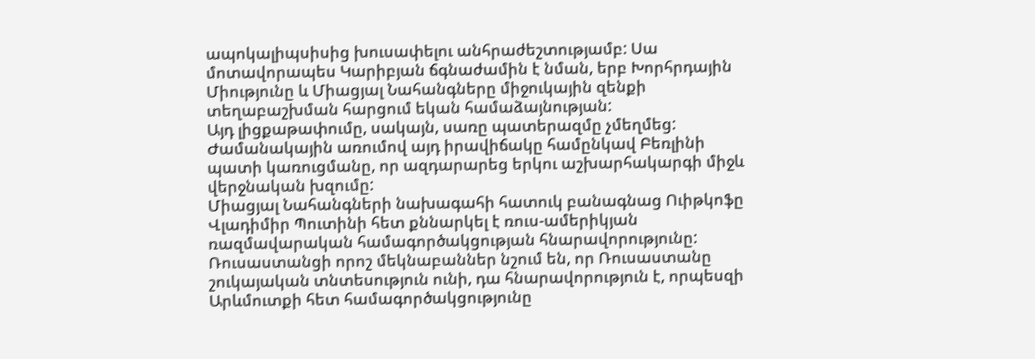ապոկալիպսիսից խուսափելու անհրաժեշտությամբ: Սա մոտավորապես Կարիբյան ճգնաժամին է նման, երբ Խորհրդային Միությունը և Միացյալ Նահանգները միջուկային զենքի տեղաբաշխման հարցում եկան համաձայնության:
Այդ լիցքաթափումը, սակայն, սառը պատերազմը չմեղմեց: Ժամանակային առումով այդ իրավիճակը համընկավ Բեռլինի պատի կառուցմանը, որ ազդարարեց երկու աշխարհակարգի միջև վերջնական խզումը:
Միացյալ Նահանգների նախագահի հատուկ բանագնաց Ուիթկոֆը Վլադիմիր Պուտինի հետ քննարկել է ռուս-ամերիկյան ռազմավարական համագործակցության հնարավորությունը:
Ռուսաստանցի որոշ մեկնաբաններ նշում են, որ Ռուսաստանը շուկայական տնտեսություն ունի, դա հնարավորություն է, որպեսզի Արևմուտքի հետ համագործակցությունը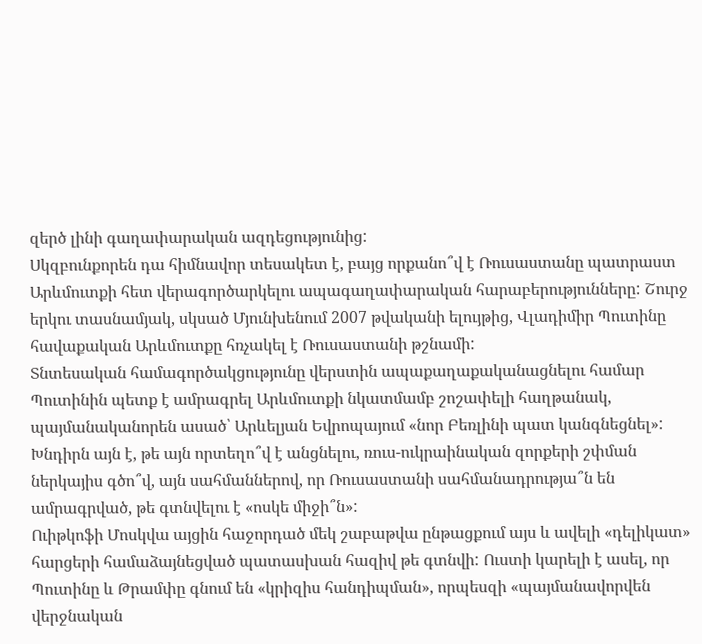զերծ լինի գաղափարական ազդեցությունից:
Սկզբունքորեն դա հիմնավոր տեսակետ է, բայց որքանո՞վ է Ռուսաստանը պատրաստ Արևմուտքի հետ վերագործարկելու ապագաղափարական հարաբերությունները: Շուրջ երկու տասնամյակ, սկսած Մյունխենում 2007 թվականի ելույթից, Վլադիմիր Պուտինը հավաքական Արևմուտքը հռչակել է Ռուսաստանի թշնամի:
Տնտեսական համագործակցությունը վերստին ապաքաղաքականացնելու համար Պուտինին պետք է ամրագրել Արևմուտքի նկատմամբ շոշափելի հաղթանակ, պայմանականորեն ասած՝ Արևելյան Եվրոպայում «նոր Բեռլինի պատ կանգնեցնել»:
Խնդիրն այն է, թե այն որտեղո՞վ է անցնելու, ռուս-ուկրաինական զորքերի շփման ներկայիս գծո՞վ, այն սահմաններով, որ Ռուսաստանի սահմանադրությա՞ն են ամրագրված, թե գտնվելու է «ոսկե միջի՞ն»:
Ուիթկոֆի Մոսկվա այցին հաջորդած մեկ շաբաթվա ընթացքում այս և ավելի «դելիկատ» հարցերի համաձայնեցված պատասխան հազիվ թե գտնվի: Ուստի կարելի է ասել, որ Պուտինը և Թրամփը գնում են «կրիզիս հանդիպման», որպեսզի «պայմանավորվեն վերջնական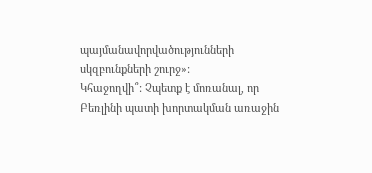պայմանավորվածությունների սկզբունքների շուրջ»:
Կհաջողվի՞: Չպետք է մոռանալ, որ Բեռլինի պատի խորտակման առաջին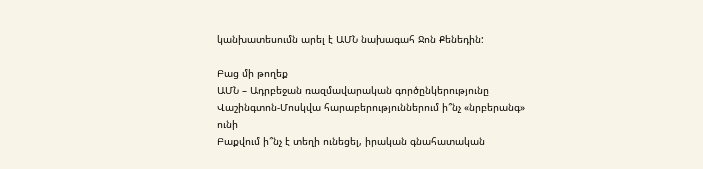կանխատեսումն արել է ԱՄՆ նախագահ Ջոն Քենեդին:

Բաց մի թողեք
ԱՄՆ – Ադրբեջան ռազմավարական գործընկերությունը Վաշինգտոն-Մոսկվա հարաբերություններում ի՞նչ «նրբերանգ» ունի
Բաքվում ի՞նչ է տեղի ունեցել, իրական գնահատական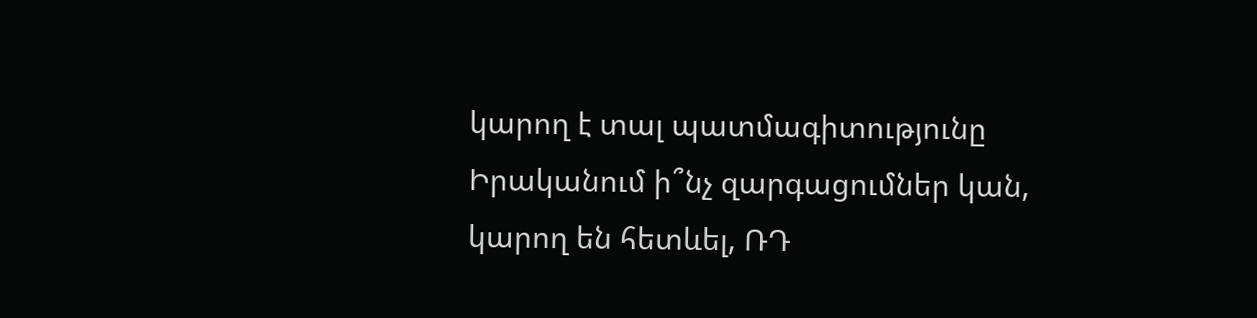կարող է տալ պատմագիտությունը
Իրականում ի՞նչ զարգացումներ կան, կարող են հետևել, ՌԴ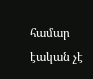համար էական չէ